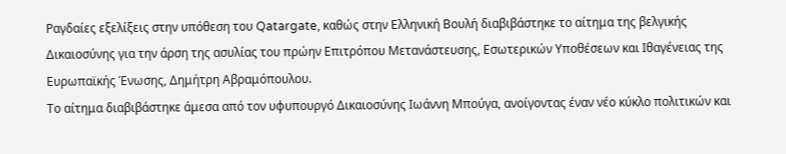Ραγδαίες εξελίξεις στην υπόθεση του Qatargate, καθώς στην Ελληνική Βουλή διαβιβάστηκε το αίτημα της βελγικής Δικαιοσύνης για την άρση της ασυλίας του πρώην Επιτρόπου Μετανάστευσης, Εσωτερικών Υποθέσεων και Ιθαγένειας της Ευρωπαϊκής Ένωσης, Δημήτρη Αβραμόπουλου.
Το αίτημα διαβιβάστηκε άμεσα από τον υφυπουργό Δικαιοσύνης Ιωάννη Μπούγα, ανοίγοντας έναν νέο κύκλο πολιτικών και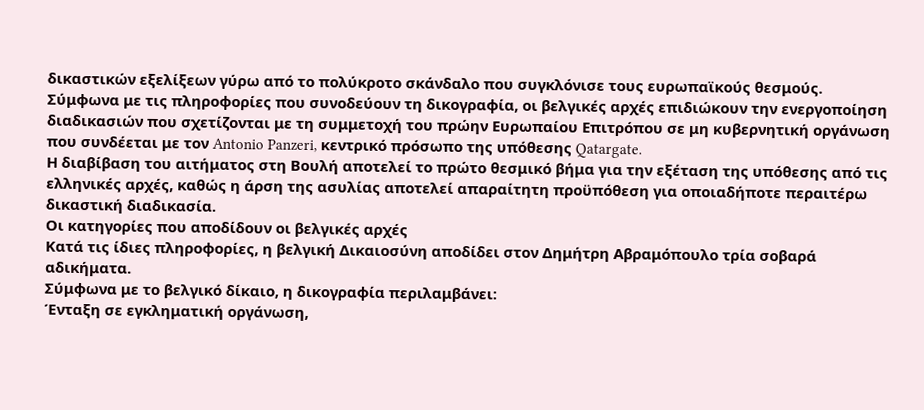δικαστικών εξελίξεων γύρω από το πολύκροτο σκάνδαλο που συγκλόνισε τους ευρωπαϊκούς θεσμούς.
Σύμφωνα με τις πληροφορίες που συνοδεύουν τη δικογραφία, οι βελγικές αρχές επιδιώκουν την ενεργοποίηση διαδικασιών που σχετίζονται με τη συμμετοχή του πρώην Ευρωπαίου Επιτρόπου σε μη κυβερνητική οργάνωση που συνδέεται με τον Antonio Panzeri, κεντρικό πρόσωπο της υπόθεσης Qatargate.
Η διαβίβαση του αιτήματος στη Βουλή αποτελεί το πρώτο θεσμικό βήμα για την εξέταση της υπόθεσης από τις ελληνικές αρχές, καθώς η άρση της ασυλίας αποτελεί απαραίτητη προϋπόθεση για οποιαδήποτε περαιτέρω δικαστική διαδικασία.
Οι κατηγορίες που αποδίδουν οι βελγικές αρχές
Κατά τις ίδιες πληροφορίες, η βελγική Δικαιοσύνη αποδίδει στον Δημήτρη Αβραμόπουλο τρία σοβαρά αδικήματα.
Σύμφωνα με το βελγικό δίκαιο, η δικογραφία περιλαμβάνει:
Ένταξη σε εγκληματική οργάνωση,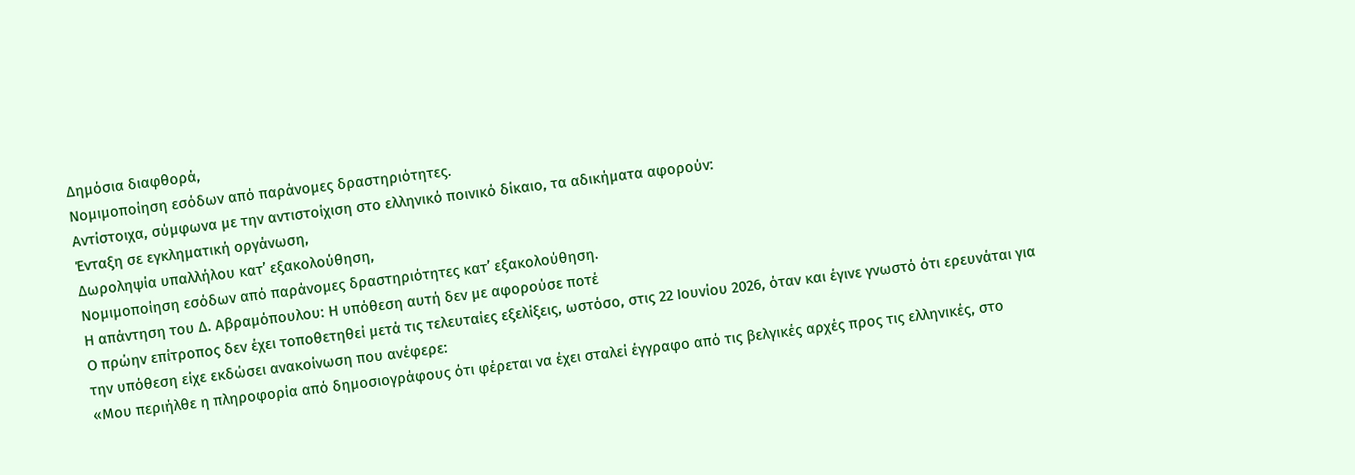Δημόσια διαφθορά,
Νομιμοποίηση εσόδων από παράνομες δραστηριότητες.
Αντίστοιχα, σύμφωνα με την αντιστοίχιση στο ελληνικό ποινικό δίκαιο, τα αδικήματα αφορούν:
Ένταξη σε εγκληματική οργάνωση,
Δωροληψία υπαλλήλου κατ’ εξακολούθηση,
Νομιμοποίηση εσόδων από παράνομες δραστηριότητες κατ’ εξακολούθηση.
Η απάντηση του Δ. Αβραμόπουλου: Η υπόθεση αυτή δεν με αφορούσε ποτέ
Ο πρώην επίτροπος δεν έχει τοποθετηθεί μετά τις τελευταίες εξελίξεις, ωστόσο, στις 22 Ιουνίου 2026, όταν και έγινε γνωστό ότι ερευνάται για την υπόθεση είχε εκδώσει ανακοίνωση που ανέφερε:
«Μου περιήλθε η πληροφορία από δημοσιογράφους ότι φέρεται να έχει σταλεί έγγραφο από τις βελγικές αρχές προς τις ελληνικές, στο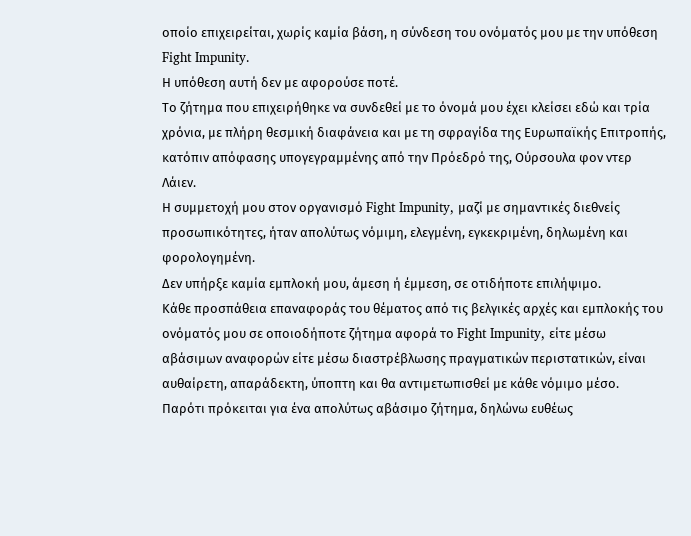οποίο επιχειρείται, χωρίς καμία βάση, η σύνδεση του ονόματός μου με την υπόθεση Fight Impunity.
Η υπόθεση αυτή δεν με αφορούσε ποτέ.
Το ζήτημα που επιχειρήθηκε να συνδεθεί με το όνομά μου έχει κλείσει εδώ και τρία χρόνια, με πλήρη θεσμική διαφάνεια και με τη σφραγίδα της Ευρωπαϊκής Επιτροπής, κατόπιν απόφασης υπογεγραμμένης από την Πρόεδρό της, Ούρσουλα φον ντερ Λάιεν.
Η συμμετοχή μου στον οργανισμό Fight Impunity, μαζί με σημαντικές διεθνείς προσωπικότητες, ήταν απολύτως νόμιμη, ελεγμένη, εγκεκριμένη, δηλωμένη και φορολογημένη.
Δεν υπήρξε καμία εμπλοκή μου, άμεση ή έμμεση, σε οτιδήποτε επιλήψιμο.
Κάθε προσπάθεια επαναφοράς του θέματος από τις βελγικές αρχές και εμπλοκής του ονόματός μου σε οποιοδήποτε ζήτημα αφορά το Fight Impunity, είτε μέσω αβάσιμων αναφορών είτε μέσω διαστρέβλωσης πραγματικών περιστατικών, είναι αυθαίρετη, απαράδεκτη, ύποπτη και θα αντιμετωπισθεί με κάθε νόμιμο μέσο.
Παρότι πρόκειται για ένα απολύτως αβάσιμο ζήτημα, δηλώνω ευθέως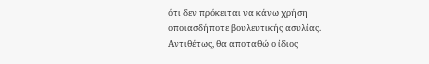ότι δεν πρόκειται να κάνω χρήση οποιασδήποτε βουλευτικής ασυλίας. Αντιθέτως, θα αποταθώ ο ίδιος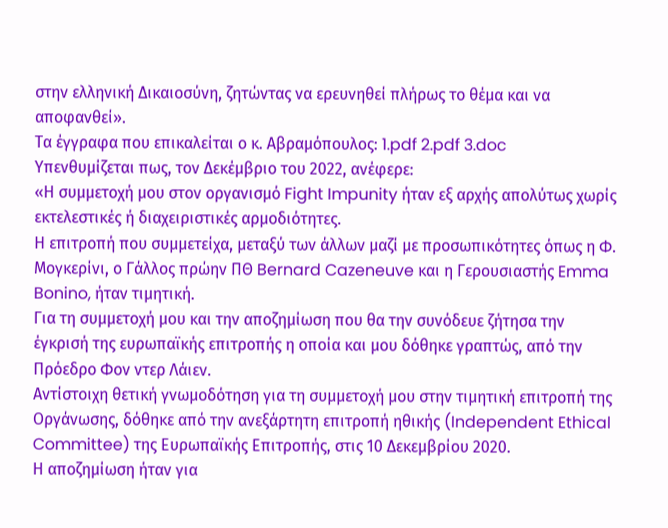στην ελληνική Δικαιοσύνη, ζητώντας να ερευνηθεί πλήρως το θέμα και να αποφανθεί».
Τα έγγραφα που επικαλείται ο κ. Αβραμόπουλος: 1.pdf 2.pdf 3.doc
Υπενθυμίζεται πως, τον Δεκέμβριο του 2022, ανέφερε:
«Η συμμετοχή μου στον οργανισμό Fight Impunity ήταν εξ αρχής απολύτως χωρίς εκτελεστικές ή διαχειριστικές αρμοδιότητες.
Η επιτροπή που συμμετείχα, μεταξύ των άλλων μαζί με προσωπικότητες όπως η Φ. Μογκερίνι, ο Γάλλος πρώην ΠΘ Bernard Cazeneuve και η Γερουσιαστής Emma Bonino, ήταν τιμητική.
Για τη συμμετοχή μου και την αποζημίωση που θα την συνόδευε ζήτησα την έγκρισή της ευρωπαϊκής επιτροπής η οποία και μου δόθηκε γραπτώς, από την Πρόεδρο Φον ντερ Λάιεν.
Αντίστοιχη θετική γνωμοδότηση για τη συμμετοχή μου στην τιμητική επιτροπή της Οργάνωσης, δόθηκε από την ανεξάρτητη επιτροπή ηθικής (Independent Ethical Committee) της Ευρωπαϊκής Επιτροπής, στις 10 Δεκεμβρίου 2020.
Η αποζημίωση ήταν για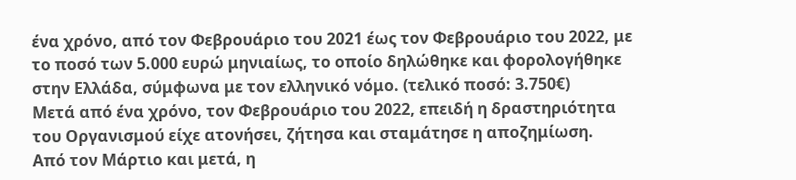ένα χρόνο, από τον Φεβρουάριο του 2021 έως τον Φεβρουάριο του 2022, με το ποσό των 5.000 ευρώ μηνιαίως, το οποίο δηλώθηκε και φορολογήθηκε στην Ελλάδα, σύμφωνα με τον ελληνικό νόμο. (τελικό ποσό: 3.750€)
Μετά από ένα χρόνο, τον Φεβρουάριο του 2022, επειδή η δραστηριότητα του Οργανισμού είχε ατονήσει, ζήτησα και σταμάτησε η αποζημίωση.
Από τον Μάρτιο και μετά, η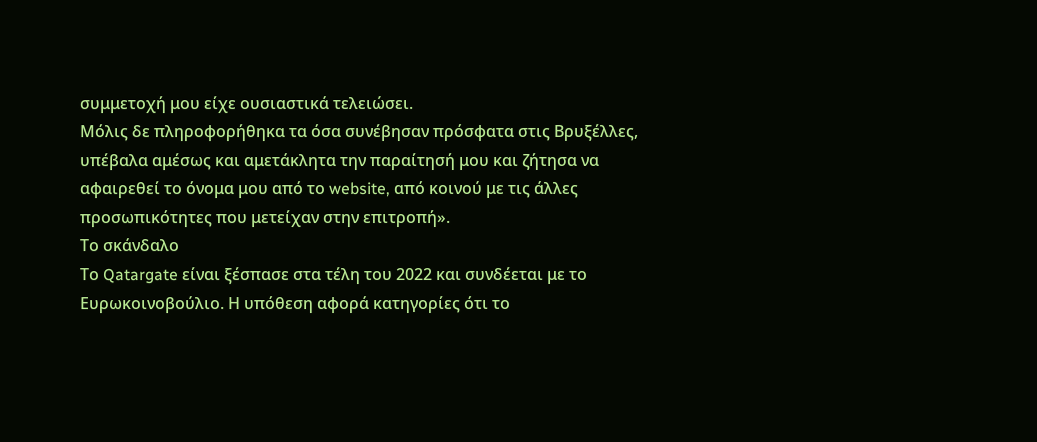συμμετοχή μου είχε ουσιαστικά τελειώσει.
Μόλις δε πληροφορήθηκα τα όσα συνέβησαν πρόσφατα στις Βρυξέλλες, υπέβαλα αμέσως και αμετάκλητα την παραίτησή μου και ζήτησα να αφαιρεθεί το όνομα μου από το website, από κοινού με τις άλλες προσωπικότητες που μετείχαν στην επιτροπή».
Το σκάνδαλο
Το Qatargate είναι ξέσπασε στα τέλη του 2022 και συνδέεται με το Ευρωκοινοβούλιο. Η υπόθεση αφορά κατηγορίες ότι το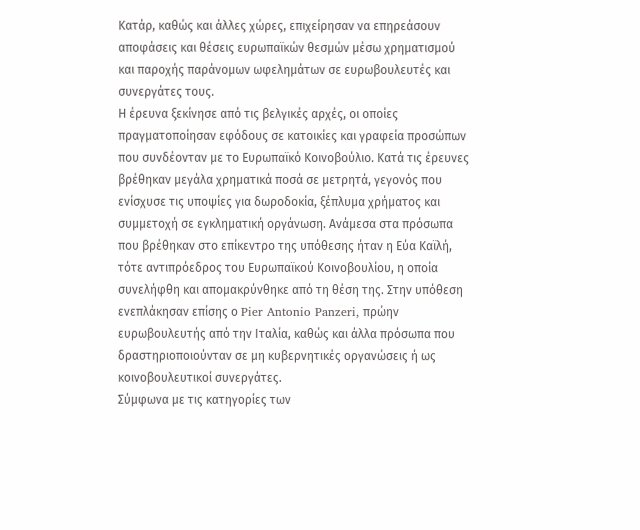Κατάρ, καθώς και άλλες χώρες, επιχείρησαν να επηρεάσουν αποφάσεις και θέσεις ευρωπαϊκών θεσμών μέσω χρηματισμού και παροχής παράνομων ωφελημάτων σε ευρωβουλευτές και συνεργάτες τους.
Η έρευνα ξεκίνησε από τις βελγικές αρχές, οι οποίες πραγματοποίησαν εφόδους σε κατοικίες και γραφεία προσώπων που συνδέονταν με το Ευρωπαϊκό Κοινοβούλιο. Κατά τις έρευνες βρέθηκαν μεγάλα χρηματικά ποσά σε μετρητά, γεγονός που ενίσχυσε τις υποψίες για δωροδοκία, ξέπλυμα χρήματος και συμμετοχή σε εγκληματική οργάνωση. Ανάμεσα στα πρόσωπα που βρέθηκαν στο επίκεντρο της υπόθεσης ήταν η Εύα Καϊλή, τότε αντιπρόεδρος του Ευρωπαϊκού Κοινοβουλίου, η οποία συνελήφθη και απομακρύνθηκε από τη θέση της. Στην υπόθεση ενεπλάκησαν επίσης ο Pier Antonio Panzeri, πρώην ευρωβουλευτής από την Ιταλία, καθώς και άλλα πρόσωπα που δραστηριοποιούνταν σε μη κυβερνητικές οργανώσεις ή ως κοινοβουλευτικοί συνεργάτες.
Σύμφωνα με τις κατηγορίες των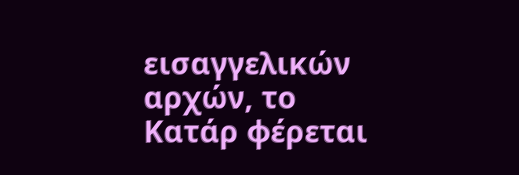εισαγγελικών αρχών, το Κατάρ φέρεται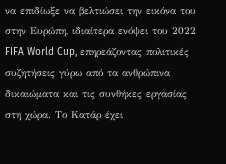να επιδίωξε να βελτιώσει την εικόνα του στην Ευρώπη, ιδιαίτερα ενόψει του 2022 FIFA World Cup, επηρεάζοντας πολιτικές συζητήσεις γύρω από τα ανθρώπινα δικαιώματα και τις συνθήκες εργασίας στη χώρα. Το Κατάρ έχει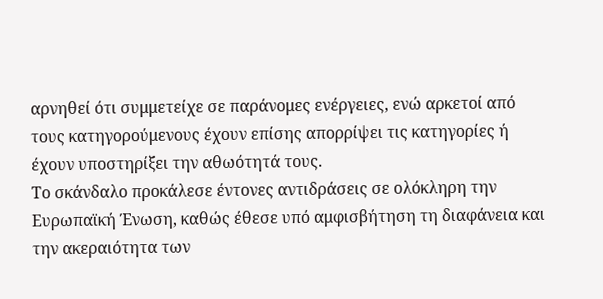αρνηθεί ότι συμμετείχε σε παράνομες ενέργειες, ενώ αρκετοί από τους κατηγορούμενους έχουν επίσης απορρίψει τις κατηγορίες ή έχουν υποστηρίξει την αθωότητά τους.
Το σκάνδαλο προκάλεσε έντονες αντιδράσεις σε ολόκληρη την Ευρωπαϊκή Ένωση, καθώς έθεσε υπό αμφισβήτηση τη διαφάνεια και την ακεραιότητα των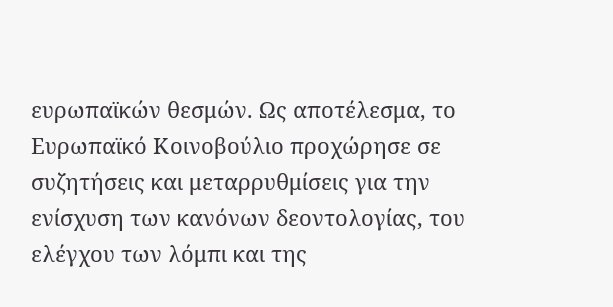ευρωπαϊκών θεσμών. Ως αποτέλεσμα, το Ευρωπαϊκό Κοινοβούλιο προχώρησε σε συζητήσεις και μεταρρυθμίσεις για την ενίσχυση των κανόνων δεοντολογίας, του ελέγχου των λόμπι και της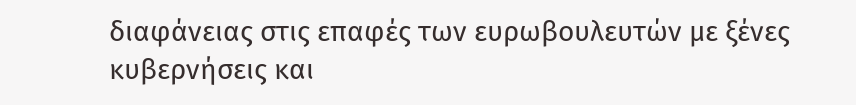διαφάνειας στις επαφές των ευρωβουλευτών με ξένες κυβερνήσεις και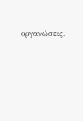οργανώσεις.